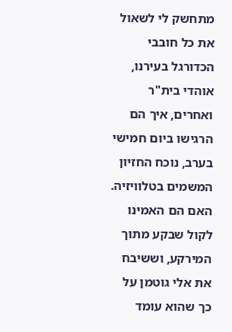מתחשק לי לשאול את כל חובבי הכדורגל בעירנו, אוהדי בית"ר ואחרים, איך הם הרגישו ביום חמישי בערב, נוכח החזיון המשמים בטלוויזיה. האם הם האמינו לקול שבקע מתוך המירקע, וששיבח את אלי גוטמן על כך שהוא עומד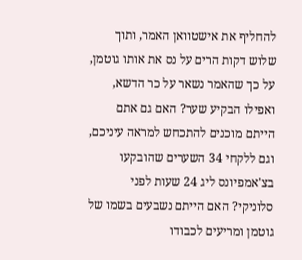להחליף את אישטוואן האמר, ותוך שלוש דקות הרים על נס את אותו גוטמן, על כך שהאמר נשאר על כר הדשא, ואפילו הבקיע שער? האם גם אתם הייתם מוכנים להתכחש למראה עיניכם, וגם ללקחי 34 השערים שהובקעו בצ'אמפיונס ליג 24 שעות לפני סלוניקי? האם הייתם נשבעים בשמו של גוטמן ומריעים לכבודו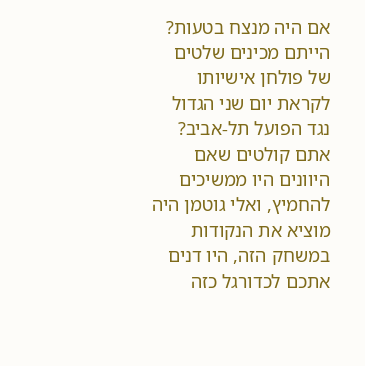אם היה מנצח בטעות? הייתם מכינים שלטים של פולחן אישיותו לקראת יום שני הגדול נגד הפועל תל-אביב? אתם קולטים שאם היוונים היו ממשיכים להחמיץ, ואלי גוטמן היה מוציא את הנקודות במשחק הזה, היו דנים אתכם לכדורגל כזה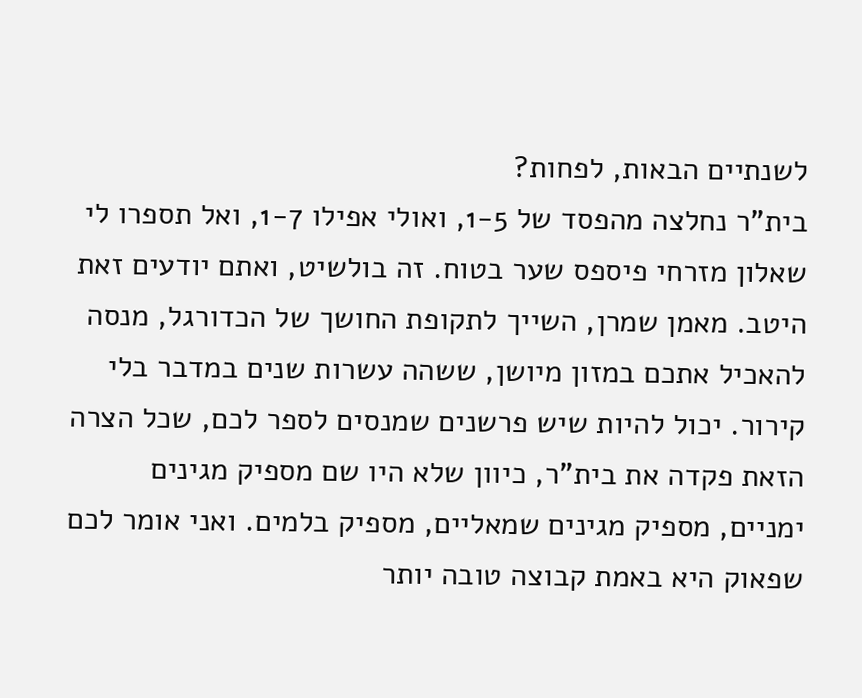לשנתיים הבאות, לפחות?
בית"ר נחלצה מהפסד של 1-5, ואולי אפילו 1-7, ואל תספרו לי שאלון מזרחי פיספס שער בטוח. זה בולשיט, ואתם יודעים זאת היטב. מאמן שמרן, השייך לתקופת החושך של הכדורגל, מנסה להאכיל אתכם במזון מיושן, ששהה עשרות שנים במדבר בלי קירור. יכול להיות שיש פרשנים שמנסים לספר לכם, שכל הצרה הזאת פקדה את בית"ר, כיוון שלא היו שם מספיק מגינים ימניים, מספיק מגינים שמאליים, מספיק בלמים. ואני אומר לכם שפאוק היא באמת קבוצה טובה יותר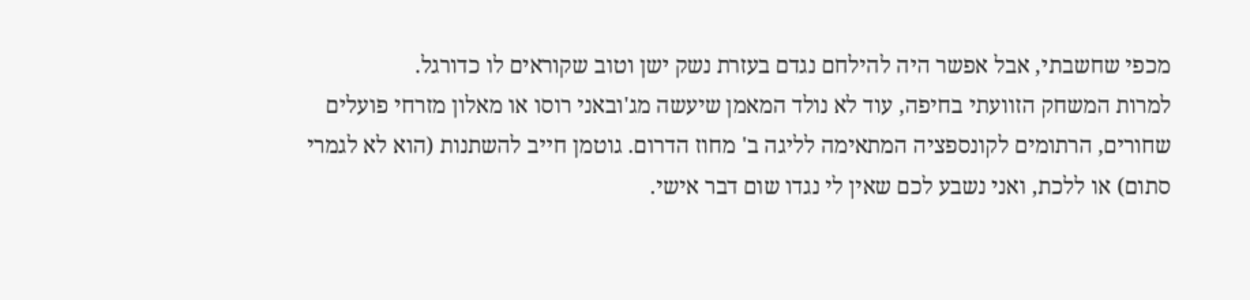מכפי שחשבתי, אבל אפשר היה להילחם נגדם בעזרת נשק ישן וטוב שקוראים לו כדורגל.
למרות המשחק הזוועתי בחיפה, עוד לא נולד המאמן שיעשה מג'ובאני רוסו או מאלון מזרחי פועלים שחורים, הרתומים לקונספציה המתאימה לליגה ב' מחוז הדרום. גוטמן חייב להשתנות (הוא לא לגמרי סתום) או ללכת, ואני נשבע לכם שאין לי נגדו שום דבר אישי.